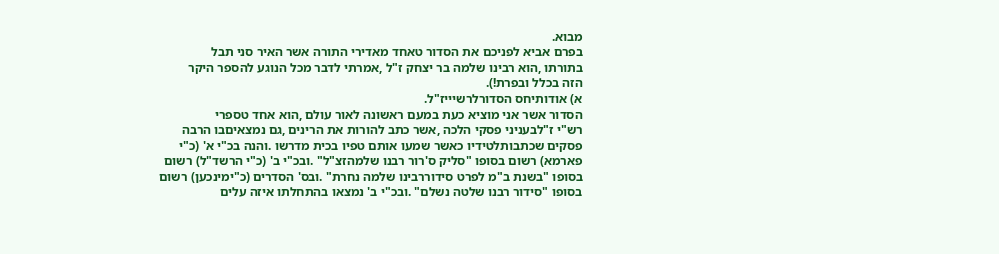מבוא.
בפרם אביא לפניכם את הסדור טאחד מאדירי התורה אשר האיר סני תבל
בתורתו ,הוא רבינו שלמה בר יצחק ז"ל ,אמרתי לדבר מכל הנוגע להספר היקר
הזה בכלל ובפרת!).
א) אודותיחס הסדורלרשיייז"ל.
הסדור אשר אני מוציא כעת במעם ראשונה לאור עולם ,הוא אחד טספרי
רש"י ז"לבעניני פסקי הלכה ,אשר כתב להורות את הרינים ,גם נמצאיםבו הרבה
פסקים שכתבותלטידיו כאשר שמעו אותם טפיו בכית מדרשו .והנה בכ"י א' (כ"י
פארמא) רשום בסופו "סליק ס'רור רבנו שלמהזצ"ל" .ובכ"י ב' (כ"י הרשד"ל) רשום
בסופו "בשנת ב"מ לפרט סידוררבינו שלמה נחרת" .ובס' הסדרים (כ"ימינכען) רשום
בסופו "סידור רבנו שלטה נשלם" .ובכ"י ב' נמצאו בהתחלתו איזה עלים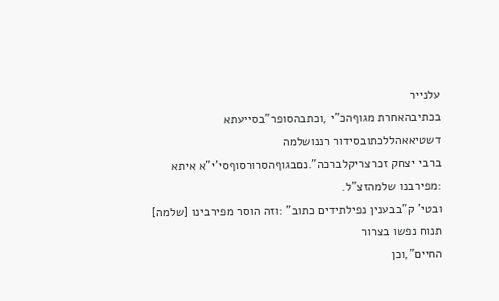עלנייר
בכתיבהאחרת מגוףהכ"י ,וכתבהסופר"בסייעתא דשטיאאהללכתובסידור רננושלמה
ברבי יצחק זכרצריקלברכה".נםבגוףהסרורסוףסי'י"א איתא :מפירבנו שלמהזצ"ל.
ובטי' ק"בבענין נפילתידים כתוב" :וזה הוסר מפירבינו [שלמה] תנוח נפשו בצרור
החיים",וכן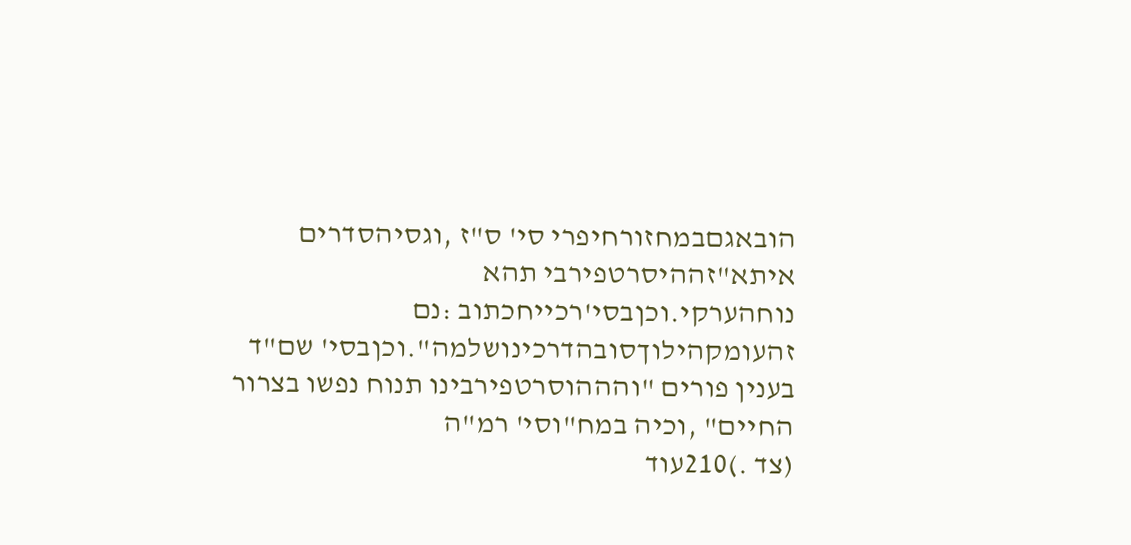הובאגםבמחזורחיפרי סי' ס"ז ,וגסיהסדרים איתא"זההיסרטפירבי תהא
נוחהערקי.וכןבסי'רכייחכתוב :נם זהעומקהילוךסובהדרכינושלמה".וכןבסי' שם"ד
בענין פורים "והההוסרטפירבינו תנוח נפשו בצרור החיים" ,וכיה במח"וסי' רמ"ה
(צד .)210עוד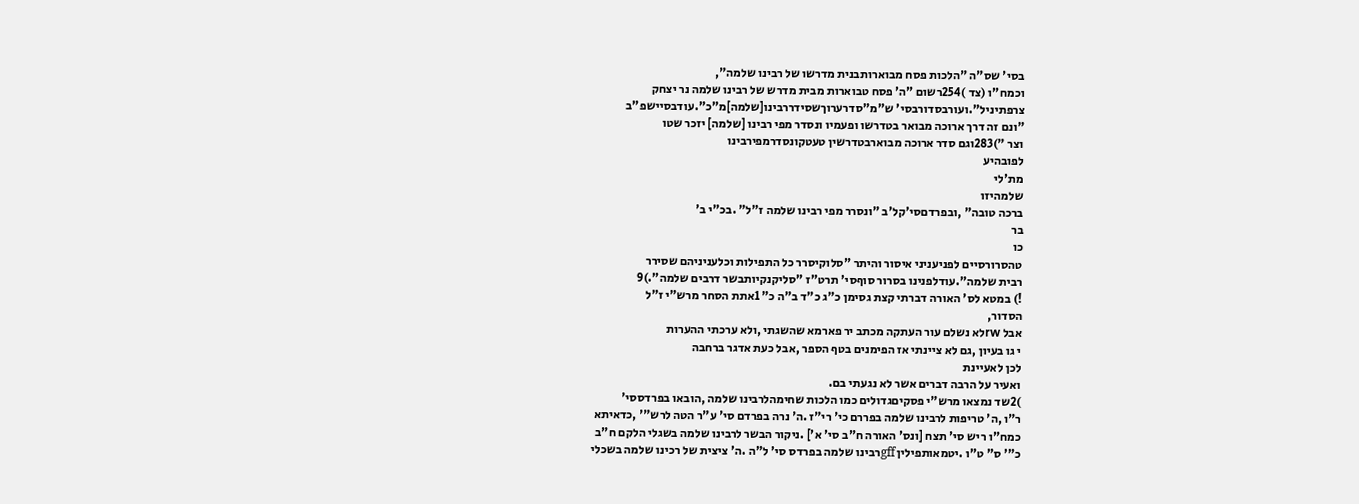בסי' שס"ה "הלכות פסח מבוארותבנית מדרשו של רבינו שלמה",
וכמח"ו (צד )254רשום "ה' פסח טבוארות מבית מדרש של רבינו שלמה נר יצחק
צרפתיניל".ועורבסדורבסי' ש"מ"סדרערוךשסידררבינו[שלמה]מ"כ".עודבסיישפ"ב
"ונם זה דרך ארוכה מבואר בטדרשו ופעמיו ונסדר מפי רבינו [שלמה] יזכר שטו
וצר ")283וגם סדר ארוכה מבוארבטדרשין טעטקונסדרמפירבינו
לפובהיע
מת'לי
שלמהיזו
ברכה טובה" ,ובפרדםסי'קל'ב "ונסרר מפי רבינו שלמה ז"ל" .בכ"י ב'
בר
כו
טהסרורסיים לפניעניני איסור והיתר "סלוקיסרר כל התפילות וכלעניניהם שסירר
רבית שלמה".עודלפנינו בסרור סוףסי' תרט"ז "סליקנקיותבשר דרבים שלמה".)9
!) במטא לס' האורה דברתי קצת גסימן כ"ג כ"ד ב"ה כ" 1אתת הסחר מרש"י ז"ל
הסדור,
אבל rwלא נשלם עור העתקה מכתב יר פארמא שהשגתי ,ולא ערכתי ההערות
י גו בעיון ,גם לא ציינתי אז הפימנים בטף הספר ,אבל כעת אדגר ברחבה
לכן לאעיינת
ואעיר על הרבה דברים אשר לא נגעתי בם.
)2שד נמצאו מרש"י פסקיםגדולים כמו הלכות שחימהלרבינו שלמה ,הובאו בפרדססי'
ר"ו ,ה' טריפות לרבינו שלמה בפררם כי' רי"ז .ה' נרה בפרדם סי' ע"ר הטה לרש"' ,כדאיתא
כמח"ו ריש סי' תצח [ונס' האורה ח"ב סי' א'] .ניקור הבשר לרבינו שלמה בשגלי הלקם ח"ב
כ"' ס" ט"ו .יטמאותפילין gffרבינו שלמה בפרדס סי' ל"ה .ה' ציצית של רכינו שלמה בשכלי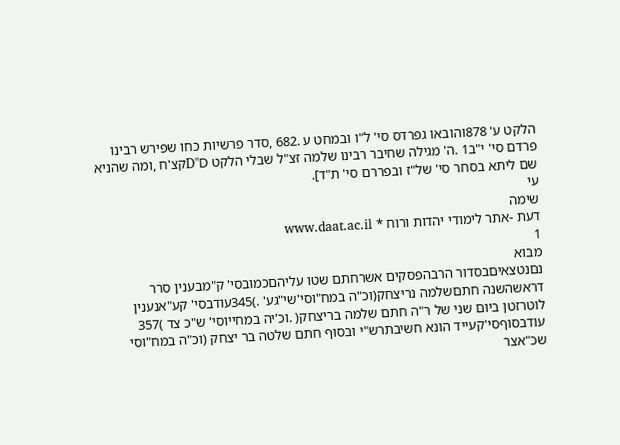הלקט ע' 878והובאו גפרדס סי' ל"ו ובמחט ע .682 ,סדר פרשיות כחו שפירש רבינו
פרדם סי' י"ב1 .ה' מגילה שחיבר רבינו שלמה זצ"ל שבלי הלקט D"Dקצ'ח ,ומה שהניא
שם ליתא בסחר סי' של"ז ובפררם סי' ת"ד].
עי
שימה
דעת -אתר לימודי יהדות ורוח * www.daat.ac.il
1
מבוא
נםנטצאיםבסדור הרבהפסקים אשרחתם שטו עליהםכמובסי' ק"מבענין סרר
דראשהשנה חתםשלמה נריצחק(וכ"ה במח"וסי'שי"גע' .)345עודבסי' קע"אנענין
לוטרזטן ביום שני של ר"ה חתם שלמה בריצחק( .וכ'יה במחייוסי' ש"כ צד )357
עודבסוףסי'קעייד הונא חשיבתרש"י ובסוף חתם שלטה בר יצחק (וכ"ה במח"וסי
שכ"אצר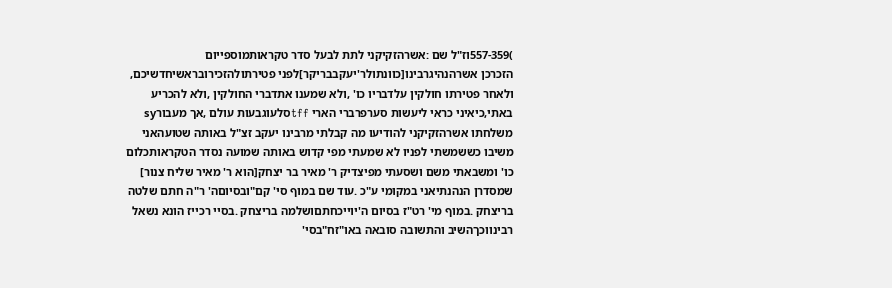)557-359וז"ל שם :אשרהזקיקני לתת לבעל סדר טקראותמוספייום
הזכרכן אשרהנהיגרבינו[כוונתולר'יעקבבריקר]לפני פטירתולהזכירובראשיחדשיכם,
ולאחר פטירתו חולקין עלדבריו כו' ,ולא שמענו אתדברי החולקין ,ולא להכריע
באתי,כיאיני כראי ליעשות סערפרברי הארי tffסלעוגבעות עולם ,אך מעבורsy
משלחתו אשרהזקיקני להודיעו מה קבלתי מרבינו יעקב זצ"ל באותה שטועהאני
משיבו כששמשתי לפניו לא שמעתי מפי קדוש באותה שמועה נסדר הטקראותכלום
כו' ומשבאתי משם ושסעתי מפיצדיק ר' מאיר בר יצחק[הוא ר' מאיר שליח צנור]
שמסדרן הנהנתיאני במקומי ע"כ .עוד שם במוף סי' קם"ובסיוםה' ר"ה חתם שלטה
בריצחק .במוף מי' רט"ז בסיום ה'יוייכחתםושלמה בריצחק .בסיי רכייז הונא נשאל
רבינווכךהשיב והתשובה סובאה באו"זח"בסי'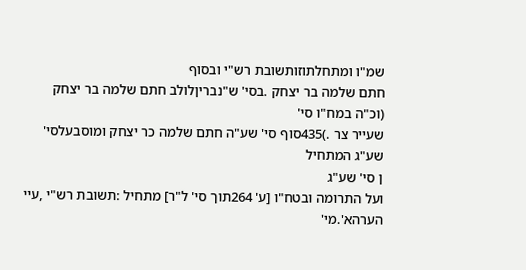שמ"ו ומתחלתוזותשובת רש"י ובסוף
חתם שלמה בר יצחק .בסי' ש"נבריןלולב חתם שלמה בר יצחק (וכ"ה במח"ו סי'
שעייר צר .)435סוף סי' שע"ה חתם שלמה כר יצחק ומוסבעלסי' שע"ג המתחיל
ן סי' שע"ג
ועל התרומה ובטח"ו [ע' 264תוך סי' ל"ר] מתחיל :תשובת רש"י ,עיי
הערהא'.מי'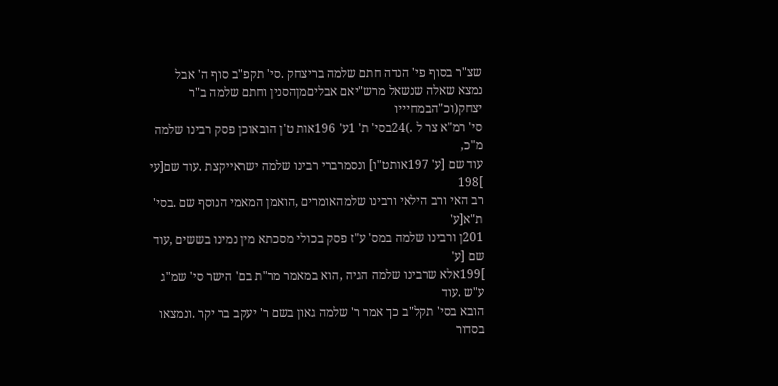שצ"ר בסוף פי' הנדה חתם שלמה בריצחק .סי' תקפ"ב סוף ה' אבל
נמצא שאלה שנשאל מרש"יאם אבליםמןהסנין וחתם שלמה ב"ר יצחק(וכ"הבמחיייו
סי' רמ"א צר ל .)24בסי' ת' 1ע' 196אות ט'ן הובאוכן פסק רבינו שלמה מ"כ,
עוד שם [ע' 197אותט"ו] ונסמרברי רבינו שלמה ישראייקצת .עוד שם[עי ]198
רב האי ורב הילאי ורבינו שלמהאומרים ,הואמן המאמי הנוסף שם .בסי' ת"א[ע'
201ן ורבינו שלמה במס' ע"ז פסק בכולי מסכתא מין נמינו בששים ,עוד שם [ע'
]199אלא שרבינו שלמה הגיה ,הוא במאמר מר"ת בם' הישר סי' שמ"ג ע"ש .עוד
הובא בסי' תקל"ב כך אמר ר' שלמה גאון בשם ר' יעקב בר יקר .ונמצאו בסדור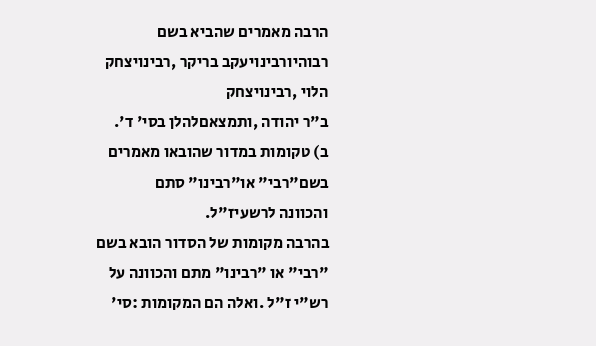הרבה מאמרים שהביא בשם רבוהיורבינויעקב בריקר ,רבינויצחק הלוי ,רבינויצחק
ב"ר יהודה ,ותמצאםלהלן בסי' ד'.
ב) טקומות במדור שהובאו מאמרים בשם"רבי" או"רבינו" סתם
והכוונה לרשעיז"ל.
בהרבה מקומות של הסדור הובא בשם "רבי" או "רבינו" מתם והכוונה על
רש"י ז"ל .ואלה הם המקומות :סי'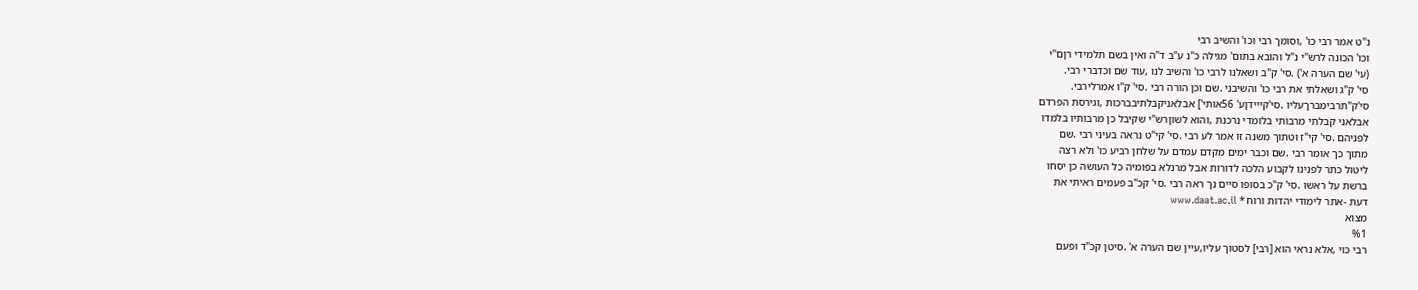נ"ט אמר רבי כו' ,וסומך רבי וכו' והשיב רבי
וכו' הכונה לרש"י נ"ל והובא בתום' מגילה כ"נ ע"ב ד"ה ואין בשם תלמידי רןם"י
(עי' שם הערה א') .סי' ק"ב ושאלנו לרבי כו' והשיב לנו ,עוד שם וכדברי רבי.
סי' ק"ג ושאלתי את רבי כו' והשיבני .שם וכן הורה רבי .סי' ק"ו אמרלירבי.
סי'ק"תרבימברךעליו .סי'קייידןע' 56אותי'] אבלאניקבלתיבברכות ,וגירסת הפרדם
אבלאני קבלתי מרבותי בלומדי נרכנת ,והוא לשוןרש"י שקיבל כן מרבותיו בלמדו
לפניהם .סי' קי"ז וטתוך משנה זו אמר לע רבי .סי' קי"ט נראה בעיני רבי .שם
מתוך כך אומר רבי .שם וכבר ימים מקדם עמדם על שלחן רביע כו' ולא רצה
ליטול כתר לפנינו לקבוע הלכה לדורות אבל מרנלא בפומיה כל העושה כן יסחו
ברשת על ראשו .סי' ק"כ בסופו סיים נך ראה רבי .סי' קכ"ב פעמים ראיתי את
דעת -אתר לימודי יהדות ורוח * www.daat.ac.il
מצוא
%1
רבי כוי ,אלא נראי הוא [רבי] לסטוך עליו,עיין שם הערה א' .סיטן קכ"ד ופעם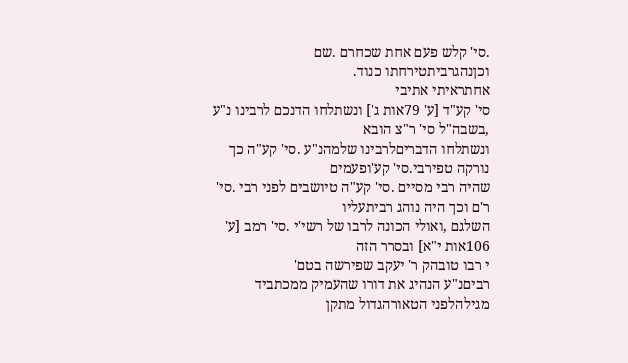.סי' קלש פעם אחת שכחרם .שם וכןנהגרביתטירחתו כנוד.
אחתראיתי אתיבי
סי' קע"ד [ע' 79אות ג'] ונשתלחו הדנכם לרבינו נ"ע ,בשבה"ל סי' ר"צ הובא
ונשתלחו הדבריםלרבינו שלמהנ"ע .סי' קע"ה כך נורקה טפירבי.סי' קע'ופעמים
שהיה רבי מסיים .סי' קע"ה טיושבים לפני רבי .סי' ר'ם וכך היה נוהג רביתעליו
השלגם ,ואולי הכונה לרבו של רשי'י .סי' רמב [ע' 106אות י"א] ובסרר הזה
י רבו טובהק ר' יעקב שפירשה בטם'
רביםנ"ע הנהיג את דורו שהעמיק ממכתביד
מגילהלפני הטאורהגדול מתקן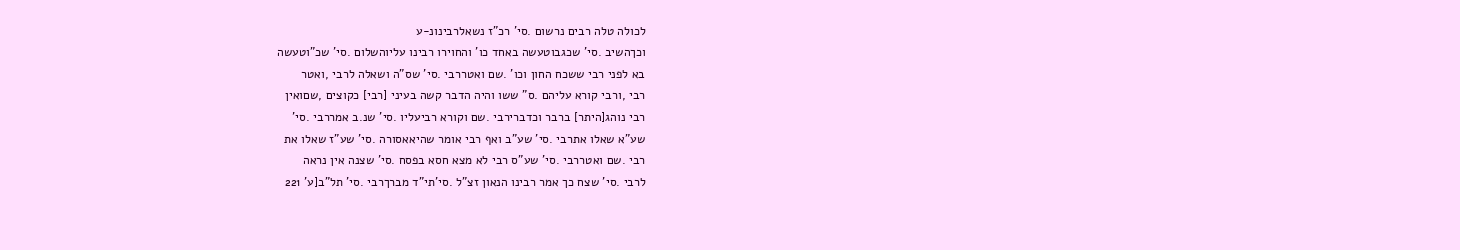לכולה טלה רבים נרשום .סי' רכ"ז נשאלרבינונ-ע
וכךהשיב .סי' שכגבוטעשה באחד כו' והחוירו רבינו עליוהשלום .סי' שכ"וטעשה
בא לפני רבי ששכח החון וכו' .שם ואטררבי .סי' שס"ה ושאלה לרבי ,ואטר
רבי ,ורבי קורא עליהם .ס" ששו והיה הדבר קשה בעיני [רבי] כקוצים ,שםואין
רבי נוהג[היתר] ברבר וכדברירבי .שם וקורא רביעליו .סי' שנ.ב אמררבי .סי'
שע"א שאלו אתרבי .סי' שע"ב ואף רבי אומר שהיאאסורה .סי' שע"ז שאלו את
רבי .שם ואטררבי .סי' שע"ס רבי לא מצא חסא בפסח .סי' שצנה אין נראה
לרבי .סי' שצח כך אמר רבינו הנאון זצ"ל .סי'תי"ד מברךרבי .סי' תל"ב[ע' 221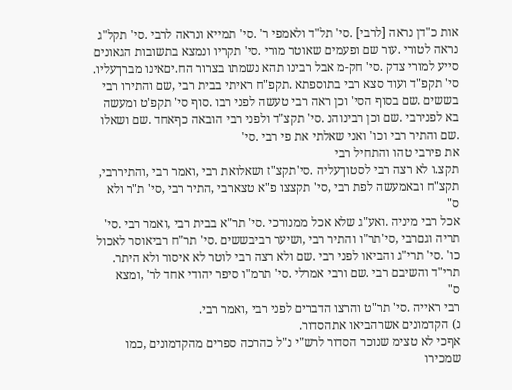אות כ"דן נראה [לרבי] .סי' תל"ד ולאמפי ר' .סי' תמייא ונראה לרבי .סי' תקל"ג
נראה לטורי .עור שם ופעמים שאוטר מורי .סי' תקריו ונמצא בתשובות הגאונים
סייע למורי צדק .סי' חק-מ אבל רבינו תהא נשמתו בצרור הח.יםאינו מברךעליו.
סי' תקפ"ד ועוד סצא רבי בתוספתא .תקפ"ח ראיתי בבית רבי ,שם והתירו רבי
בששים .שם בסוף הסי' וכן ראה רבי טעשה לפני רבו .סוף סי' תקפ'ט ומעשה
בא לפנירבי .שם וכן רבינוהנ .סי' תקצ"ד ולפני רבי הובאה כףאחד .שם ושאלו
.שם והתיר רבי וכו' ואני שאלתי את פי רבי .סי'
את פירבי טהו והתחיל רבי
תקצ.ו לא רצה רבי לסטוךעליה .סי'תקצ"ז ושאלואת רבי ,ואמר רבי ,והתיררבי,
תקצ"ח ובאמעשה לפת רבי ,סי' תקצצו פ"א טצארבי ,התיר רבי ,סי' ת"ר ולא
ס"
אכל רבי מיניה .ואע"ג שלא אכל ממנורכי .סי' תר"א בבית רבי ,ואמר רבי .סי'
תריה וגםרבי ,סי'תר"ו והתיר רבי ,ושיער רביבששים .סי' תר"ח רביאוסר לאכול
כו' .סי' תרי"ג והביאו לפני רבי .שם ולא רצה רבי לוטר לא איסור ולא היתר.
תרי"ד והשיבם רבי .שם ורבי אמרלי .סי' תרמ"ו סיפר יהודי אחד לר' ,ומצא
ס"
רבי ראייה .סי' תר"ט והרצו הדברים לפני רבי ,ואמר רבי.
נ) הקדמונים אשרהביאו אתהסדור.
אףכי לא טצימ שנוכר הסדור לרש"י נ"ל כהרכה ספרים מהקדמונים ,כמו
שמכירו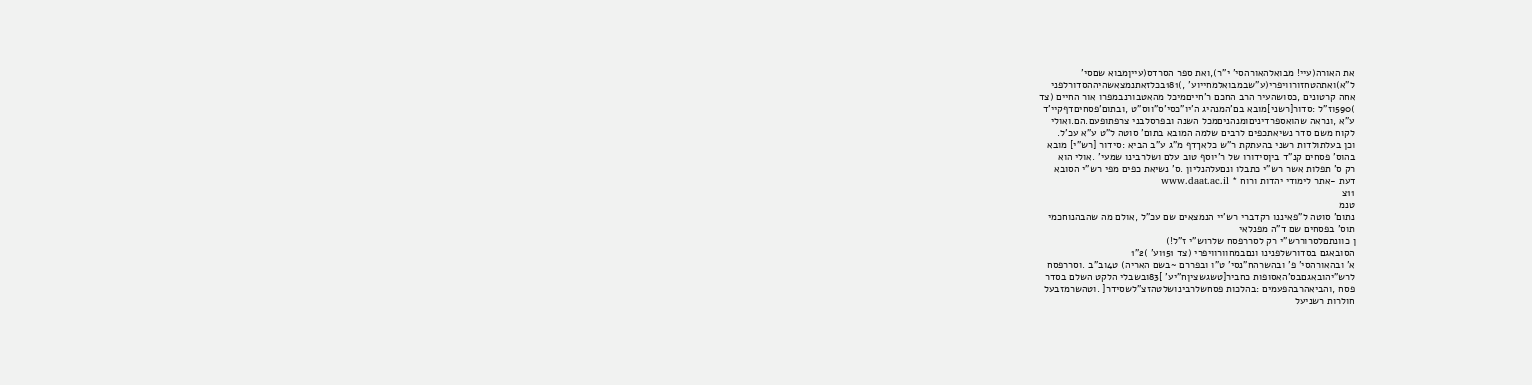את האורה(עיי! מבואלהאורהסי' י"ר),ואת ספר הסרדס(עייןמבוא שםסי'
ל"א)ואתהטחזורוויפרי(ע"שבמבואלמחייוע' ,)181בכלזאתנמצאשהיההסדורלפני
אחה קרטונים ,כסושהעיר הרב החכם ר'חייםמיכל מהאטבורנבמפרו אור החיים (צד
)590וז"ל :סדור[רשני]מובא בם'המנהיג ה'יו"כסי'ס"ווס"ט ,ובתום'פסחיםדףקיי'ד
ע"א ,ונראה שהואספרדיניםומנהניםמכל השנה ובפרסלבני צרפתופעם.הם.ואולי
לקוח משם סדר נשיאתכפים לרבים שלמה המובא בתום' סוטה ל"ט ע"א עכ'ל.
וכן בעלתולדות רשני בהעתקת ר"ש כלאךדף מ"ג ע"ב הביא :סידור [רש"י] מובא
בהוס' פסחים קנ"ד ביןסידורו של ר'יוסף טוב עלם ושלרבינו שמעי' .אולי הוא
רק ס' תפלות אשר רש"י כתבלו ונםעלהנליון .ס' נשיאת כפים מפי רש"י הסובא
דעת -אתר לימודי יהדות ורוח * www.daat.ac.il
11צ
טנמ
נתום' סוטה ל"פאיננו רקדברי רש'יי הנמצאים שם עכ"ל ,אולם מה שהבהנוחכמי
תוס' בפסחים שם ד"ה מפנלאי
ן כוונתםלסרוררש"י רק לסררפסח שלרוש"י ז"ל!)
הסובאגם בסדורשלפנינו ונםבמחוורוויפרי (צד 151וע' )2"1
א' ובהאורהסי' פ' ובהשרהח"נסי' ט"ו ובפררם ~בשם האריה) ט4וב"ב .וסררפסח
לרש"יהובאגםבס'האסופות כחביר[טשגשציןח"יע' ]83ובשבלי הלקט השלם בסדר
פסח ,והביאהרבהפעמים :בהלכות פסחשלרבינושלטהזצ"לשסידר[ .וטהשרמזבעל
חולרות רשניעל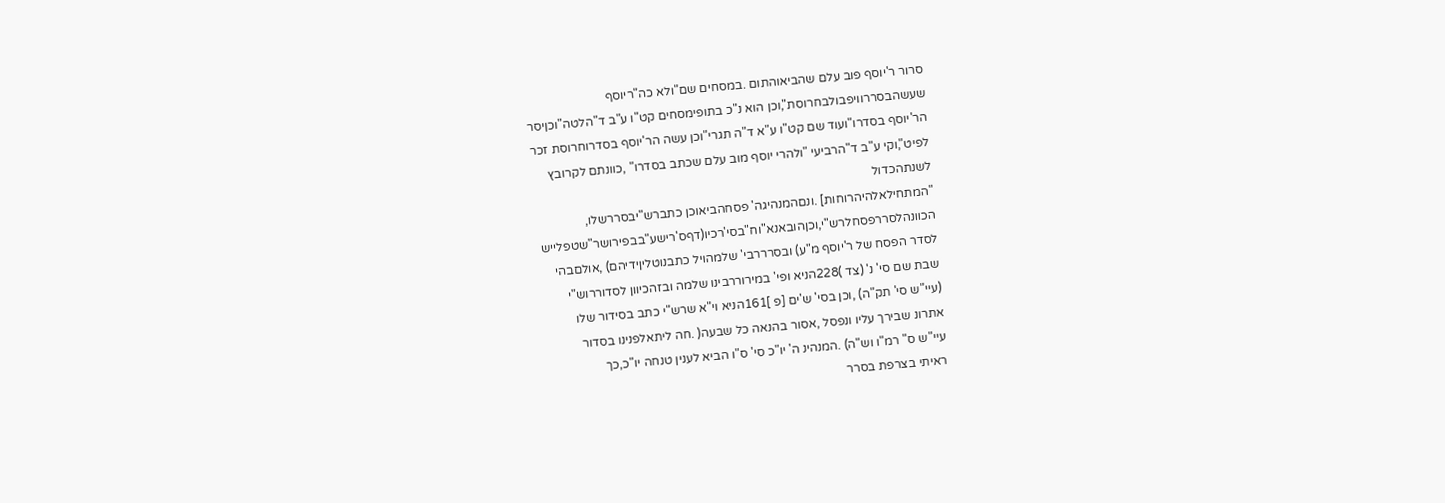סרור ר'יוסף פוב עלם שהביאוהתום .במסחים שם"ולא כה"ריוסף
שעשהבסררוויפבולבחרוסת",וכן הוא נ"כ בתופימסחים קט"ו ע"ב ד"הלטה"וכןיסר
הר'יוסף בסדרו"ועוד שם קט"ו ע"א ד"ה תגרי"וכן עשה הר'יוסף בסדרוחרוסת זכר
לפיט",וקי ע"ב ד"הרביעי "ולהרי יוסף מוב עלם שכתב בסדרו" ,כוונתם לקרובץ
לשנתהכדול
"המתחילאלהיהרוחות] .ונםהמנהיגה' פסחהביאוכן כתברש"יבסררשלו,
הכוונהלסררפסחלרש"י,וכןהובאנא"וח"בסי'רכיו(דףס'רישע"בבפירושר"שטפלייש
לסדר הפסח של ר'יוסף מ"ע) ובסרררבי' שלמהויל כתבנוטליןידיהם) ,אולםבהי
שבת שם סי' נ' (צד )228הניא ופי' במירוררבינו שלמה ובזהכיוון לסדוררוש"י
(עיי"ש סי' תק"ה) ,וכן בסי' ש'ים [פ ]161הניא וי"א שרש"י כתב בסידור שלו
אתרונ שבירך עליו ונפסל ,אסור בהנאה כל שבעה( .חה ליתאלפנינו בסדור
עיי"ש ס" רמ"ו וש"ה) .המנהינ ה' יו"כ סי' ס"ו הביא לענין טנחה יו"כ,כך
ראיתי בצרפת בסרר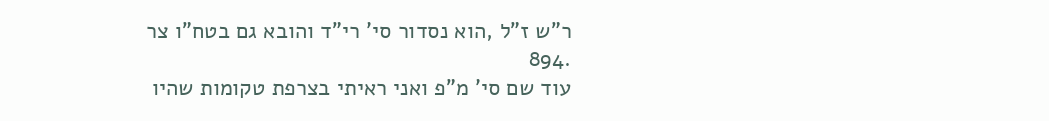ר"ש ז"ל ,הוא נסדור סי' רי"ד והובא גם בטח"ו צר .894
עוד שם סי' מ"פ ואני ראיתי בצרפת טקומות שהיו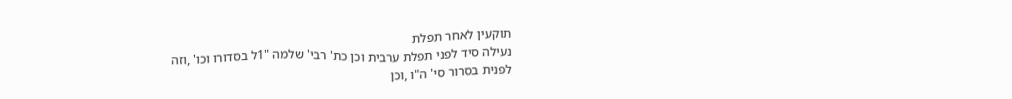תוקעין לאחר תפלת
נעילה סיד לפני תפלת ערבית וכן כת' רבי' שלמה "1ל בסדורו וכו' ,וזה
לפנית בסרור סי' ה"ו ,וכן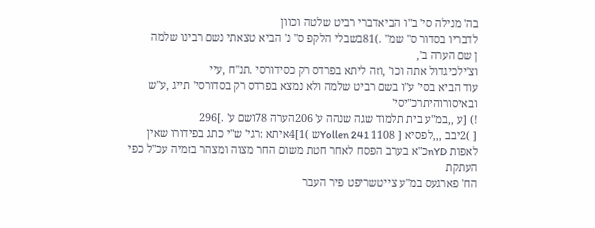בה' מנילה סי' ב"ו הביאדברי רביט שלטה וכוון
לדבריו בסדור ס" שמ" .)81בשבלי הלקפ ס" נ' הביא טצאתי נשם רבינו שלמה
ן שם הערה ב',
וצ'ילכיגדול אתה וכו' ,וזה ליתא בפרדס רק כסידורסי .תנ"ח ,עיי
עוד הביא בסי' ע"ו בשם רביט שלמה ולא נמצא בפרדס רק בסדורסי' תייג ,ע"ש
ובאיסורוהיתרכ"יסי'
!) [ע ,,במ"ע בית תלמוד שגה שנהה ע' 206הערה 78ושם ע' .]296
[ )2יבב ,,,לפסיא [ Yollen 241 1108ש )1]4איתא :רגי' ש"י כתג בפידורו שאין
לאפות nYDכ"א בערב הפסח לאחר חטת משום החר מצוה ומצהר בזמיה עכ"ל כפי העתקת
הח' פארגעס במ"ע צייטשריפט פיר העבר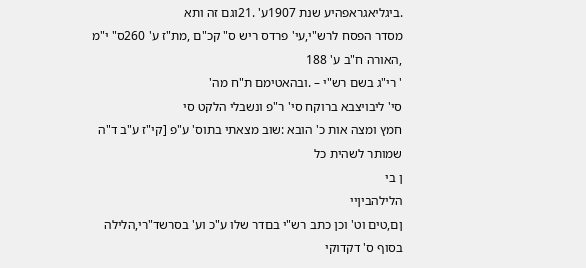.ביגליאגראפהיע שנת 1907ע' .21וגם זה ותא
מסדר הפסח לרש"י,עי' פרדס ריש ס" קכ"ם ,מת"ז ע' 260ס" י"מ ,האורה ח"ב ע' 188
' רי"ג בשם רש"י – .ובהאטימם ת"ח מה'
סי' ליבויצבא ברוקח סי' ר"פ ונשבלי הלקט סי
חמץ ומצה אות כ' הובא :שוב מצאתי בתוס' ע"פ [קי"ז ע"ב ד"ה
שמותר לשהית כל
ן בי
הלילהביןיי
ןם,טים וט' וכן כתב רש"י בםדר שלו ע"כ וע' בסרשד"רי,הלילה בסוף ס' דקדוקי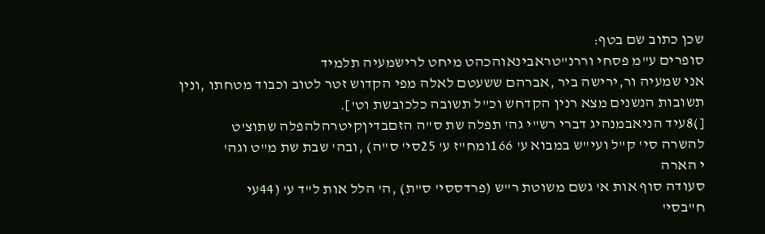שכן כתוב שם בטף:
סופרים ע"מ פסחי וררנ"טראבינאוהכהט מיחט לרישמעיה תלמיד
אני שמעיה ור,ירישה ביר ,אברהם ששעטם לאלה מפי הקדוש זטר לטוב וכבוד מטחתו ,ונין
תשובות הנשנים מצא רנין הקדחש וכ"ל תשובה כלכובשת וט'].
[)8עיד הניאבמנהיג דברי רש"י גה' תפלה שת ס"ה הזםבדיןקיטרהלהפלה שתוצ'ט
להשרה סי' ק"ל ועי"ש במבוא ע' 166ומח"ז ע' 25סי' ס"ה) ,ובה' שבת שת מ"ט וגה'
י הארה
סעודה סוף אות א' גשם משוטת ר"ש (פרדססי' ס"ת) ,ה' הלל אות ל"ד ע' (44עי
ח"בסי'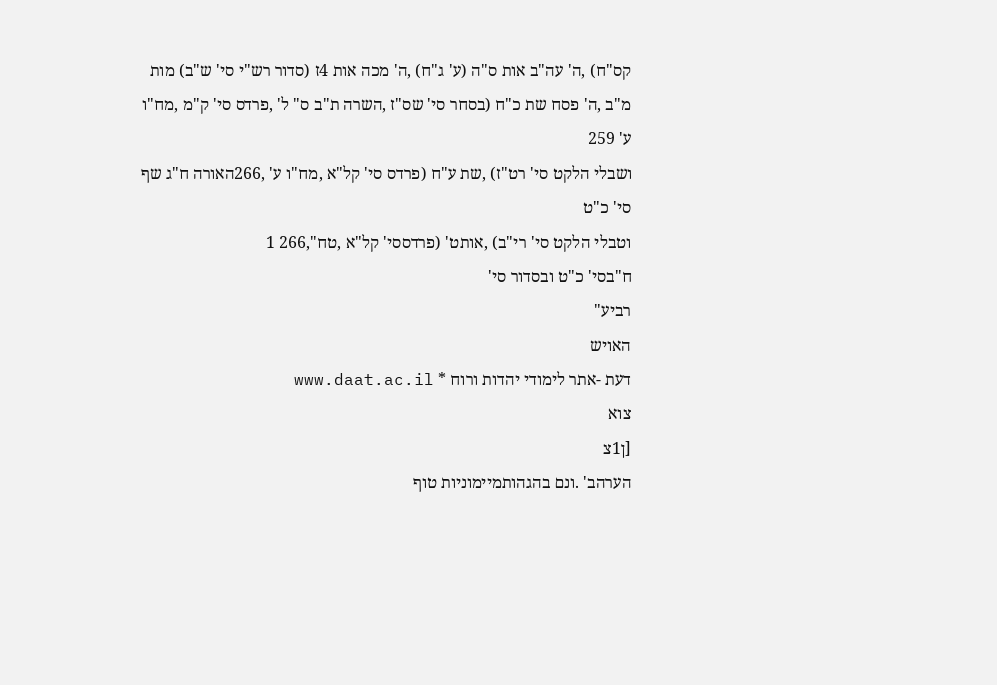קס"ח) ,ה' עה"ב אות ס"ה (ע' ג"ח) ,ה' מכה אות 4ז (סדור רש"י סי' ש"ב) מות
מ"ב ,ה' פסח שת כ"ח (בסחר סי' שס"ז ,השרה ת"ב ס" ל' ,פרדס סי' ק"מ ,מח"ו ע' 259
ושבלי הלקט סי' רט"ז) ,שת ע"ח (פרדס סי' קל"א ,מח"ו ע' ,266האורה ח"ג שף סי' כ"ט
וטבלי הלקט סי' רי"ב) ,אותט' (פרדססי' קל"א ,טח",266 1
ח"בסי' כ"ט ובסדור סי'
רביע"
האויש
דעת -אתר לימודי יהדות ורוח * www.daat.ac.il
צוא
[ן1צ
הערהב' .ונם בהגהותמיימוניות טוף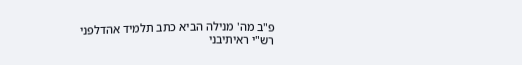פ"ב מה' מנילה הביא כתב תלמיד אהדלפני
רש"י ראיתיבני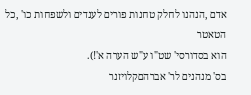אדם ,הנהנו לחלק טחנות פורים לענדים ולשפחות כו' ,כל הטאטר
הוא בסדורסי' שט"ו ע"ש הערה א'!).
בס' מנהנים לר' אברהםקלויזנר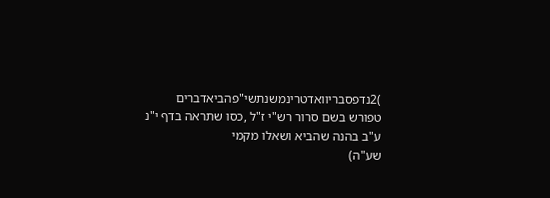)2נדפסבריוואדטרינמשנתשי"פהביאדברים
טפורש בשם סרור רש"י ז"ל ,כסו שתראה בדף י"נ ע"ב בהנה שהביא ושאלו מקמי
שע"ה)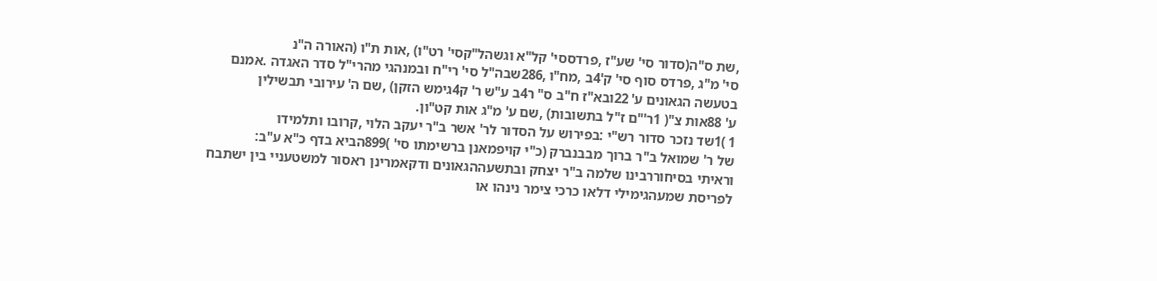,שת ס"ה(סדור סי' שע"ז ,פרדססי' קל"א וגשהל"קסי' רט"ו) ,אות ת"ו (האורה ה"נ
סי' מ"ג ,פרדס סוף סי' ק'4ב ,מח"ו ,286שבה"ל סי' רי"ח ובמנהגי מהרי"ל סדר האגדה .אמנם
בטעשה הגאונים ע' 22ובא"ז ח"ב ס" ר4ב ע"ש ר' ק4גימש הזקן) ,שם ה' עירובי תבשילין
ע' 88אות צ"( 1ר'"ם ז"ל בתשובות) ,שם ע' מ"ג אות קט"ון.
1 )1שד נזכר סדור רש"י :בפירוש על הסדור לר' אשר ב"ר יעקב הלוי ,קרובו ותלמידו
של ר' שמואל ב"ר ברוך מבבנברק (כ"י קויפמאנן ברשימתו סי' )899הביא בדף כ"א ע"ב:
וראיתי בסיחוררבינו שלמה ב"ר יצחק ובתשעההגאונים ודקאמרינן ראסור למשטעניי בין ישתבח
לפריסת שמעהגימילי דלאו כרכי צימר נינהו או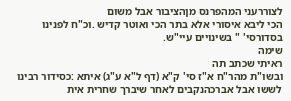לצוררעני המהפרנס מןהציבור אבל משום
הכי ליבא איסורי אלא בתר הכי ואוטר קדיש .וכ"ח לפנינו בסדורסי' " בשינויים עיי"ש.
שימה
ראיתי שכתב תה
ובשו"ת מהר"ח א"ז סי' ק"א (דף ל"א ע"ג) איתא :כסידור רבינו
לששו אבל אברכהנקבים לאחר שיברך שחרית אית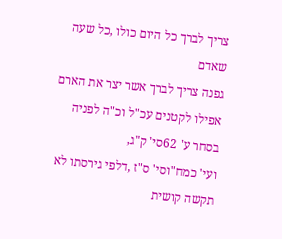צריך לברך כל היום כולו ,כל שעה שאדם
גפנה צריך לברך אשר יצר את הארם אפילו לקטנים עכ"ל וכ"ה לפניה בסחר ע' 62סי' ק"ג,
ועי' כמח"וסי' ס"ז ,דלפי גירסתו לא תקשה קושית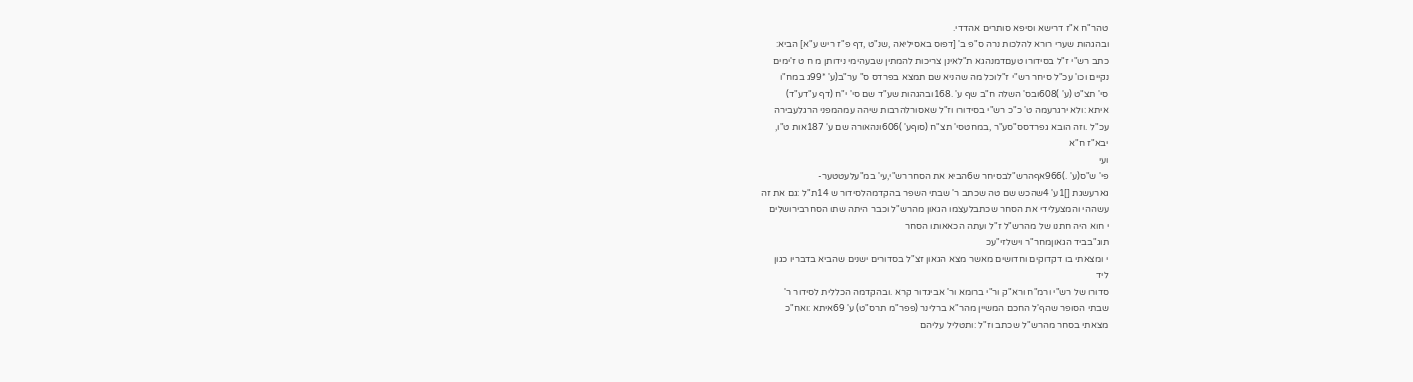טהר"ח א"ז דרישא וסיפא סותרים אהדדי.
ובהגהות שערי רורא להלכות נרה ס"פ ב' [דפוס באסיליאה ,שנ"ט ,דף פ"ז ריש ע"א] הביא:
כתב רש"י ז"ל בסידורו טעםדמנהגא ת"לאינן צריכות להמתין שבעהימי נידותן מ ח ט ז'ימים
נקיים וכו' עכ"ל סיחר רש"י ז"לוכל מה שהניא שם תמצא בפרדס ס" ער"ב(ע' *99ג במח"ו
סי' תצ"ט (ע' )608ובס' השלה ח"ב שף ע' .168ובהגהות שע"ד שם סי' י"ח (דף ע"דע"ד)
איתא :ולא ירגרעמה ט' כ"כ רש"י בסידורו וז"ל שאסורלהרבות שיהה עמהמפני הרגלעבירה
עכ"ל .וזה הובא גפרדסס"סע"ר ,במחטסי' תצ"ח (סוףע' )606ונהאורה שם ע' 187אות ט"ו,
יבא"ז ח"א
ועי
פי' ש"ס(ע' .)966אףהרש"לבסיחר ש6הביא את הסחררש"י,עי' במ"עלעטטער-
גארעשגת []1ע' 4שהכש שם טה שכתב ר' שבתי השפר בהקדמהלסידור ש 14ת"ל :גם את זה
עשההי והמצעלידי את הסחר שכתבלעצמו הגאון מהרש"ל וכבר היתה שתו הסחרבירושלים
י חוא היה חתנו של מהרש"ל ז"ל ועתה הכאאותו הסחר
תוג"בביד הגאוןמחר"ר וישלזי"עכ
י ומצאתי בו דקדוקים וחדושים מאשר מצא הגאון זצ"ל בסדורים ישנים שהביא בדבריו כגון
ליד
סדורו של רש"י ורמ"ח ורא"ק ור"י ברומא ור' אביגדור קרא .ובהקדמה הכללית לסידור ר'
שבתי הסופר שהף'ל החכם המשיין מהר"א ברלינר (פפר"מ תרס"ט) ע' 69איתא :ואח"כ
מצאתי בסחר מהרש"ל שכתב וז"ל :ותטליל עליהם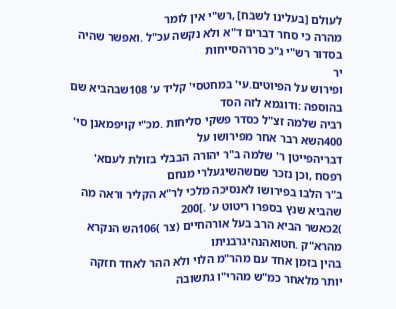לעולם [בעלינו לשבח] ,רש"י אין לומר
מהרה כי סחר דברים ד"א ולא נקשה עכ"ל .ואפשר שהיה בסדור רש"י ג"כ סררהסייחות
יר
ופירוש על הפיוטים.עי' במחטסי' קליד ע' 108שבהביא שם בהוספה :ודוגמא לזה הסד
רביה שלמה זצ"ל כסדר פשקי סליחות .מכ"י קויפמאנן סי' 400השא רבר אחר מפירושו על
דבריהפייטן ר' שלמה ב"ר יהורה הבבלי בזולת לעםא' רפסח ,וכן נזכר שםשהשיגעלרי מנחם
ב"ר הלבו בפירושו לאנסיכה מלכי לר"א הקליר וראה מה שהביא שנץ בספרו ריטוט ע' .]200
)2כאשר הביא הרב בעל אורהחיים (צר )106הש הנקרא מהרא"ק .חטואהנהיגרבניתו
בהין בזמן אחד עם מהר"מ הלוי ולא ההר לאחד חזקה יותר מלאחר כמ"ש מהרי"ו גתשובה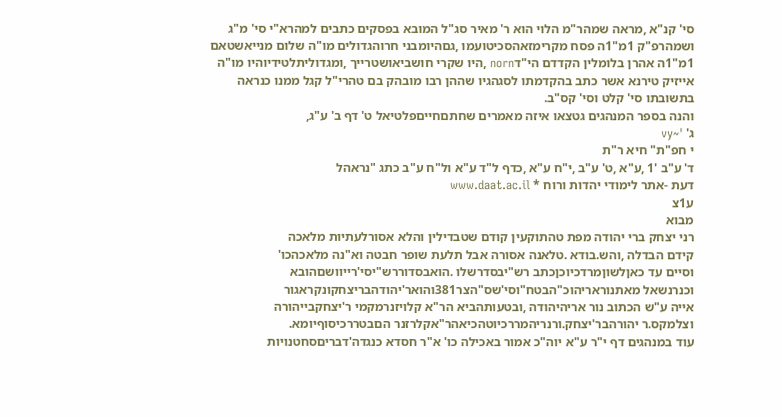סי' קנ"א ,מראה שמהר"מ הלוי הוא ר' מאיר סג"ל המובא בפסקים כתבים למהרא"י סי' מ"ג
ושמהרפ"ק 1מ"1ה פסח מקרימזאהסכיטועמו ,גםהיומבני חרוהגדולים מו"ה שלום מנייאשטאם
1מ"1ה אהרן בלומלין הקדדם הי"דnorn ,היו שקרי חושביאושטרייך ,ומגדוליתלטידיוהיו מו"ה
אייזיק טירנא אשר כתב בהקדמתו לסגהגיו שההן רבו מובהק בם טהרי"ל קגל ממנו כנראה
בתשובתו סי' קלט וסי' קס"ב.
והנה בספר המנהגים גטצאו איזה מאמרים שחתםחייםפלטיאל ט' דף ב' ע"ג,
ג' '~vy
י חפ"ת" חיא ר"ת
ד' ע"ב '1 ,ע"א ,ט' ע"ב ,י"ח ע"א ,כדף ל"ד ע"א ול"ח ע"ב כתג "נראהל
דעת -אתר לימודי יהדות ורוח * www.daat.ac.il
ע1צ
מבוא
רני יצחק ברי יהודה מפת טהתוקעין קודם שטבדילין והלא אסורלעתיות מלאכה
קידם הבדלה ,והש.בודא .טלאנה אסורה אבל תלעת שופר חבטה וא"נה מלאכהכו'
וסיים עד כאןלשוןמרדכיוכןכתב רש"יבסדרשלו .הואבסדוררש"יסי'רייוושםהובא
וכנרנשאל מאתנוראריהוכ"הבטח"וסי'שס"הצר381והואר'יהודהבריצחקונקראגור
אייה ע"ש הכתוב נור אריהיהודה ,ובטעותהביא הר"א קלויזנרמקמי ר'יצחקבייהורה
וצלמקס.ר יהורהבר'יצחק.ורנריהמררכיוטהכיאהר"אקלרזנר הםבטררכיסוףיומא.
עוד במנהגים דף י"ר ע"א יוה"כ אמור באכילה כו' א"ר חסדא כנגדה'דבריםסחטנויות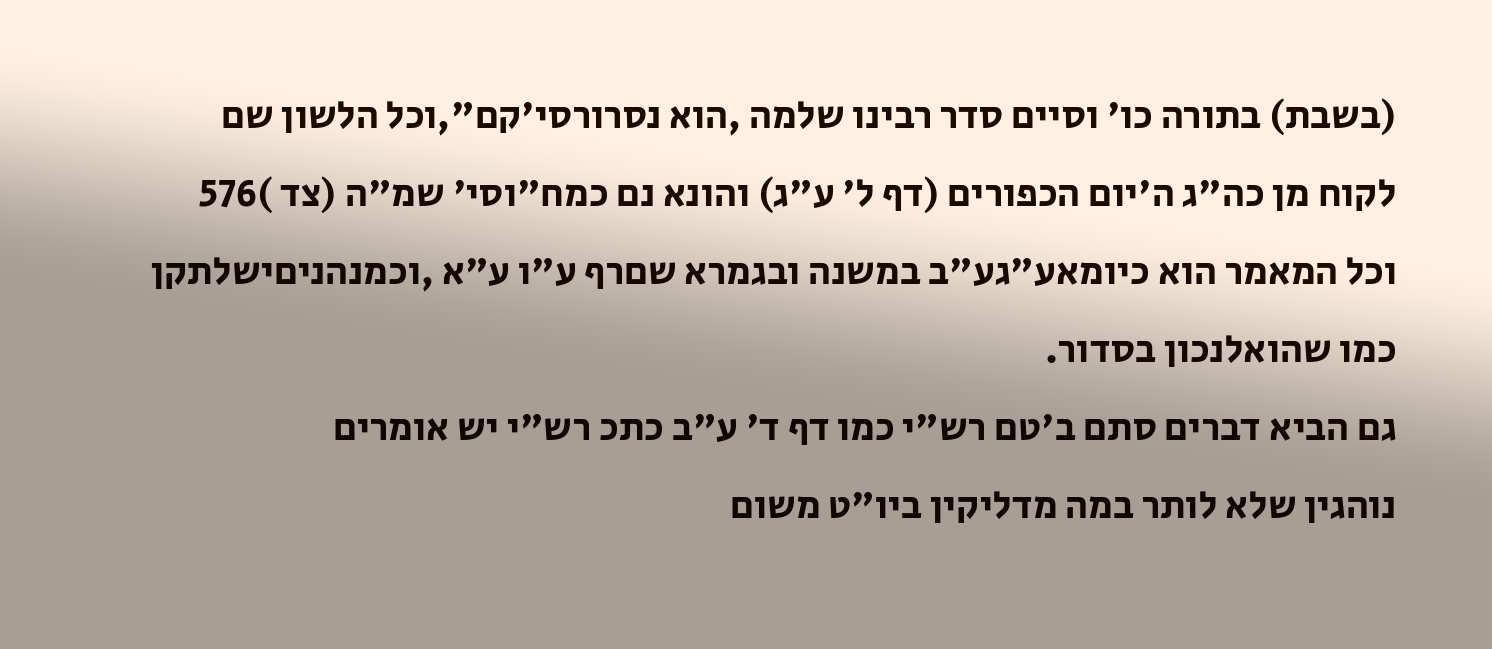(בשבת) בתורה כו' וסיים סדר רבינו שלמה ,הוא נסרורסי'קם",וכל הלשון שם
לקוח מן כה"ג ה'יום הכפורים (דף ל' ע"ג) והונא נם כמח"וסי' שמ"ה (צד )576
וכל המאמר הוא כיומאע"גע"ב במשנה ובגמרא שםרף ע"ו ע"א ,וכמנהניםישלתקן
כמו שהואלנכון בסדור.
גם הביא דברים סתם ב'טם רש"י כמו דף ד' ע"ב כתכ רש"י יש אומרים
נוהגין שלא לותר במה מדליקין ביו"ט משום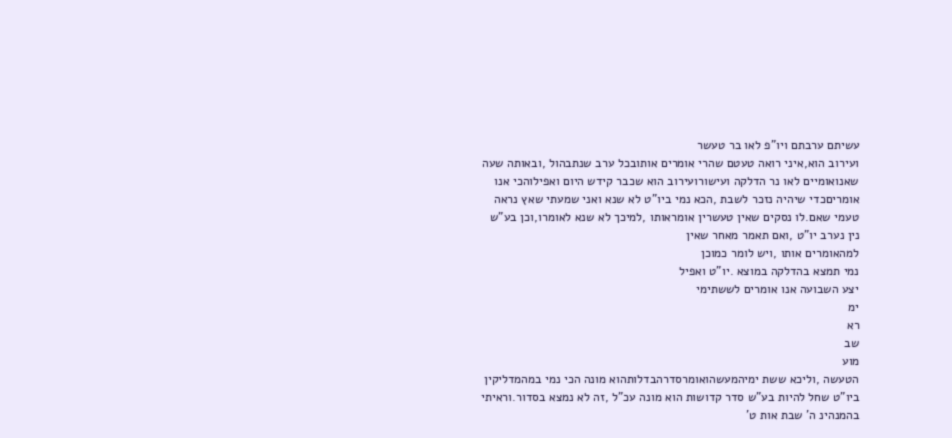עשיתם ערבתם ויו"פ לאו בר טעשר
ועירוב הוא,איני רואה טעטם שהרי אומרים אותובכל ערב שנתבהול ,ובאותה שעה
שאנואומיים לאו נר הדלקה ועישורועירוב הוא שכבר קידש היום ואפילוהכי אנו
אומריםכדי שיהיה נזכר לשבת ,הכא נמי ביו"ט לא שנא ואני שמעתי שאץ נראה
טעמי שאם.לו נסקים שאין טעשרין אומראותו ,למיכך לא שנא לאומרו,וכן בע"ש
נין נערב יו"ט ,ואם תאמר מאחר שאין
למהאומרים אותו ,ויש לומר כמוכן
נמי תמצא בהדלקה במוצא .יו"ט ואפיל
יצע השבועה אנו אומרים לששתימי
ימ
רא
שב
מוע
הטעשה ,וליכא ששת ימיהמעשהואומרסדרהבדלותהוא מונה הכי נמי במהמדליקין
ביו"ט שחל להיות בע"ש סדר קדושות הוא מונה עכ"ל ,זה לא נמצא בסדור.וראיתי
בהמנהינ ה' שבת אות ט'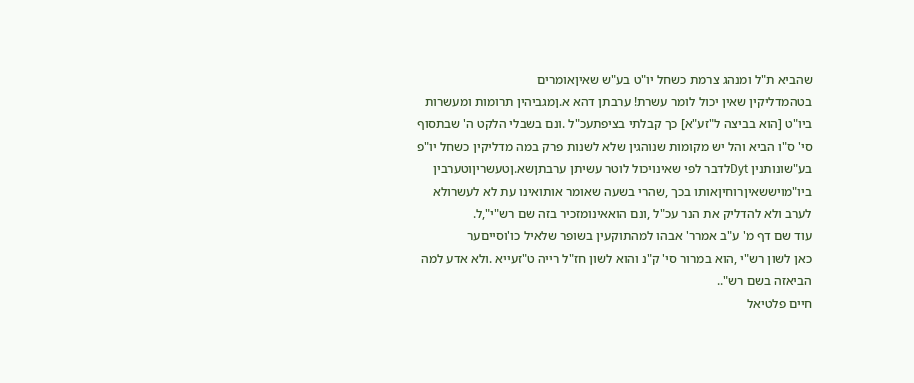שהביא ת"ל ומנהג צרמת כשחל יו"ט בע"ש שאיןאומרים
בטהמדליקין שאין יכול לומר עשרת! ערבתן דהא א.ןמגביהין תרומות ומעשרות
ביו"ט [הוא בביצה ל"זע"א] כך קבלתי בציפתעכ"ל .ונם בשבלי הלקט ה' שבתסוף
סי' ס"ו הביא והל יש מקומות שנוהגין שלא לשנות פרק במה מדליקין כשחל יו"פ
בע"שונותנין Dytלדבר לפי שאינויכול לוטר עשיתן ערבתןשא.ןטעשריןוטערבין
ביו"מויששאיןרוחיןאותו בכך ,שהרי בשעה שאומר אותואינו עת לא לעשרולא
לערב ולא להדליק את הנר עכ"ל ,ונם הואאינומזכיר בזה שם רש"י",ל.
עוד שם דף מ' ע"ב אמרר' אבהו למהתוקעין בשופר שלאיל כו'וסייםער
כאן לשון רש"י ,הוא במרור סי' ק"נ והוא לשון חז"ל רייה ט"זעייא .ולא אדע למה
הביאזה בשם רש"..
חיים פלטיאל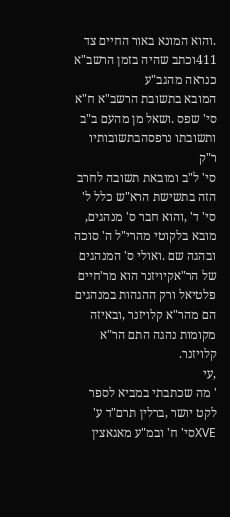.והוא המונא באור החיים צד 411וכתב שהיה בזמן הרשב"א כנראה מהגב"ע
המובא בתשובת הרשב"א ח"א סי' שפס .ושאל מן מהעם ב"ב ותשובתו נרפסהבתשובותיו ר"ק
סי' ל"ב ומובאת תשובה לחרב הזה בתשישת הרא"ש כלל ל' סי' ד' ,והוא חבר ס' מנהגים,
מובא בלקוטי מהרי"ל ה' סוכה ובהגה שם .ואולי ס' המנהגים של הר"אקיויזנר הוא מר'חיים
פלטיאל ורק ההגהות במנהגים הם מהר"א קלויזנר ,ובאיזה מקומות נהגה התם הר"א קלויזנר.
,עי
' מה שכתבתי במביא לספר לקט יושר ,ברלין תרם"ד ע' XVEסי' ח' ובמ"ע מאגאצין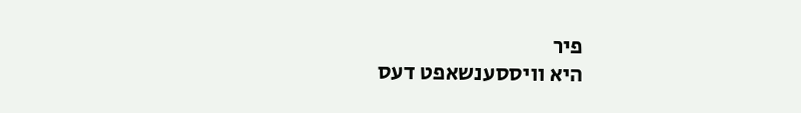פיר
היא וויססענשאפט דעס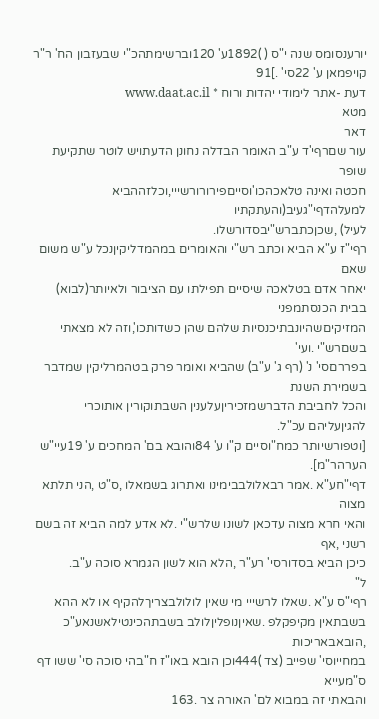יורענסומס שנה י"ס ( )1892ע' 120וברשימתהכ"י שבעזבון הח' ר"ר
קויפמאן ע' 22סי' .]91
דעת -אתר לימודי יהדות ורוח * www.daat.ac.il
מטא
דאר
עור שםרףי'ד ע"ב האומר הבדלה נחונן הדעתויש לוטר שתקיעת שופר
חכטה ואינה טלאכהכו'וסייםפירורורשייי,וכלזההביא למעלהדףי"געיב(והעתקתיו
לעיל) ,שכןכתברש"יבסדורשלו.
רףי"ז ע"א הביא וכתב רש"י והאומרים במהמדליקיןנכל ע"ש משום שאם
יאחר אדם בטלאכה שיסיים תפילתו עם הציבור ולאיותר(לבוא) בבית הכנסתמפני
המזיקיםשהיונבתיכנסיות שלהם שהן כשדותכו',וזה לא מצאתי בשםרש"י .ועי'
בפררםסי' נ' (רף ג' ע"ב) שהביא ואומר פרק בטהמרליקין שמדבר בשמירת השנת
והכל לחביבת הדברשמזכיריןעלענין השבתוקורין אותוכרי להגיןעליהם עכ"ל.
[וטפורשיותר כמח"וסיים ק"ו ע' 84והובא בם' המחכים ע' 19עיי"ש הערהר"מ].
דףי"חע"א .אמר רבאלולבבימינו ואתרוג בשמאלו ,ס"ט ,הני תלתא מצוה
והאי חרא מצוה עדכאן לשונו שלרש"י .לא אדע למה הביא זה בשם רשני ,אף
כיכן הביא בסדורסי' רע"ר ,הלא הוא לשון הגמרא סוכה ע"ב.
ל"
רףי"ס ע"א .שאלו לרשייי מי שאין לולולבצריךלהקיף או לא ההא
בשבתאין מקיפקלפ .שאיןנופליןלולב בשבתהכינטילאשנאע"כ ,הובאבאריכות
במחייוסי' שפייב (צד )444וכן הובא באו"ז ח"בהי סוכה סי' ששו דף ס"מעייא
והבאתי זה במבוא לם' האורה צר .163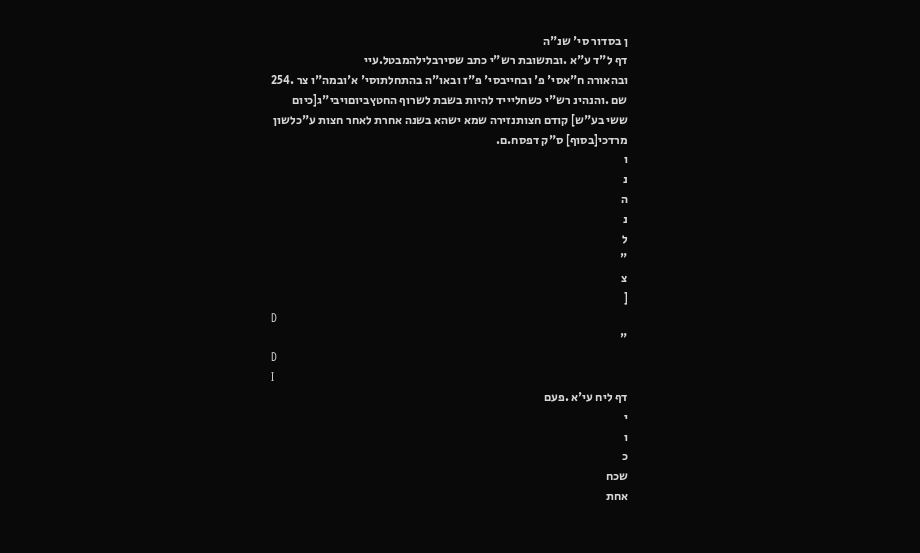ן בסדור סי' שנ"ה
דף ל"ד ע"א .ובתשובת רש"י כתב שסירבלילהמבטל.עיי
ובהאורה ח"אסי' פ' ובחייבסי' פ"ז ובאו"ה בהתחלתוסי' א'ובמה"ו צר .254
שם .והנהינ רש"י כשחליייד להיות בשבת לשרוף החטץביוםויבי"ג[כיום
ששי בע"ש] קודם חצותנזירה שמא ישהא בשנה אחרת לאחר חצות ע"כלשון
מרדכי[בסוף] ס"ק דפסח.ם.
ו
נ
ה
נ
ל
"
צ
[
D
"
D
I
דף ליח עי'א .פעם
י
ו
כ
שכח
אחת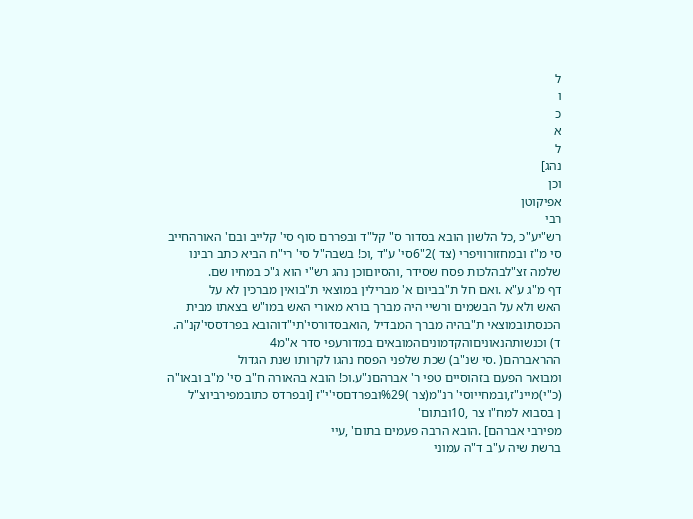ל
ו
כ
א
ל
נהג]
וכן
אפיקוטן
רבי
רש"יע"כ ,כל הלשון הובא בסדור ס" קל"ד ובפררם סוף סי' קלייב ובם' האורהחייב
סי מ"ז ובמחזורוויפרי (צד )2"6סי' ע"ד ,וכ! בשבה"ל סי' רי"ח הביא כתב רבינו
שלמה זצ"לבהלכות פסח שסידר ,והסיוםוכן נהג רש"י הוא ג"כ במחיו שם.
דף מ"ג ע"א .ואם חל ת"בביום א' מברילין במוצאי ת"בואין מברכין לא על
האש ולא על הבשמים ורשיי היה מברך בורא מאורי האש במו"ש בצאתו מבית
הכנסתובמוצאי ת"בהיה מברך המבדיל ,הואבסדורסי'תי"דוהובא בפרדססי'קנ"ה.
ד) וכנשותהנאוניםוהקדמוניםהמובאים במדורעפי סדר א"מ4
ההראברהם( .סי שנ"ב) שכת שלפני הפסח נהגו לקרותו שנת הגדול
ומבואר הפעם בזהוסיים טפי ר' אברהםנ"ע.וכ! הובא בהאורה ח"ב סי' מ"ב ובאו"ה
(כ"י)מיינ"ז,ובמחייוסי' רנ"מ(צר )%29ובפרדםסי'י"ז [ובפרדס כתובמפירביוצ"ל
ן בסבוא למח"ו צר ,10ובתום'
מפירבי אברהם] .הובא הרבה פעמים בתום' ,עיי
ברשת שיה ע"ב ד"ה עמוני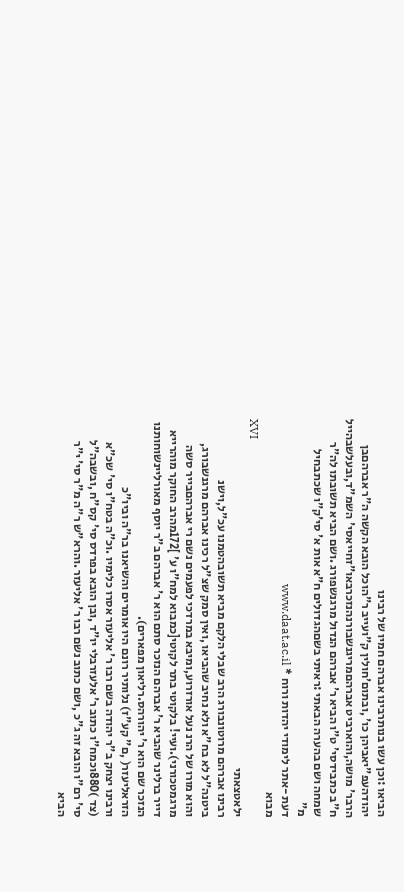הביאו :וכן עשו בנותרבינו אברהם חמיו של רבינו
יהודהעפ"יאביהן כו' ,ובתום'חולין ק"ועייב ר"הוכל הובא הקשה ה"ר אברהםבן
הרבר' מושה,והוארביט אברהםמריגנשבורנהנזכרבאו"זחייאסי' השמ"ד,ובעלשבהייל
ח"ב כתבידסי' ט"ו הביא ר' אברהם הנדול מרגנשפורג .ושם הביא תשובתו לה"ר
שמחה ושם בהערה הבאתי :ראיתי בשםהגדולים ח"א אות א' סי'ק"ו שכתבחיל
מ"
דעת -אתר לימודי יהדות ורוח * www.daat.ac.il
מבוא
XVI
ילאטצאתי
רבינו אברהם מרוטונבורג הרב שבלי הלקם מביא תשובהטמנו עכ"ל,וישנ
ביטנה"ל לא בח"א ולא נחיב שהביאו ,ואין סמק שצ"ל רכינו אברהם מרגנשבורג,
והוא מורו של הרנ נעל אורזרוע,ומיבא במרדכי לפעמים נשם רי אברהםבייר סשה
מרגמטכורני).ועיי! בלקוטי בתר לקוטי[כמבוא למח"ו ע' ]172מהרב החוקר מוהרייא
דייר ברלינר שהביא ר' אברהם הנזכר סתם הוא ר' אברהם ב"ר יוסף מאורליינשוחותנו
הנזכר שם הוא ר' יהורהס.רליאון מפארים).
הזראליעזר( ,ם" קע"ז) נלותיר רונם היו אומרים והשיאנו בר"ה וביו"כ
ורבינו יצחק ב"ר יהודה בשם רבו ר' אליעזר אסרו כלימיו .וכ"ה בטח"ו סי' שכ"א
(צד )880וכמח"ו כתוב ר' אלעזרבלי יו"ד ,ובן הובא בפרדס סי' קס"ח ,ובשבה"ל
סי' רם"ו הובא זה ג"כ ,ושם כתוב נשם רבו ר' אליעזר .והרא"ש ר"ה מ"ר סי' י"ר
הביא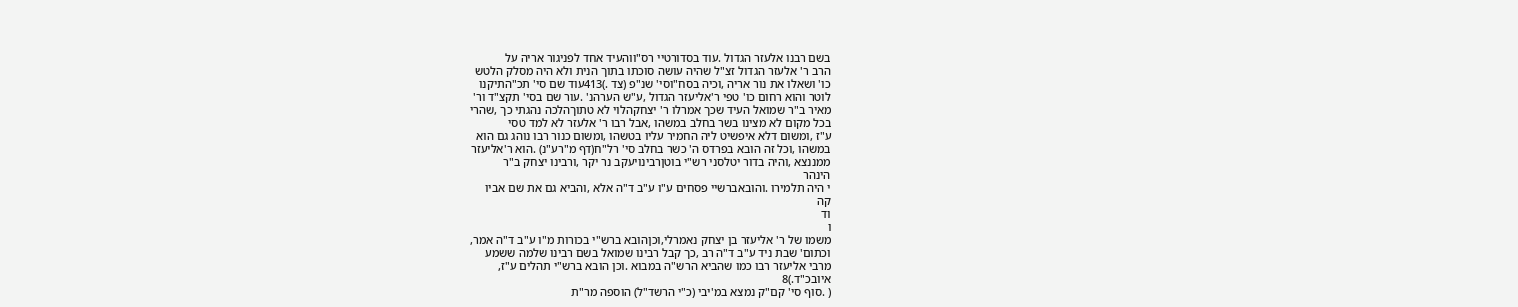בשם רבנו אלעזר הגדול .עוד בסדורטיי רס"ווהעיד אחד לפניגור אריה על
הרב ר' אלעזר הגדול זצ"ל שהיה עושה סוכתו בתוך הנית ולא היה מסלק הלטש
כו' ושאלו את נור אריה ,וכיה בסח"וסי' שנ"פ (צד .)413עוד שם סי' תכ"התיקנו
לוטר והוא רחום כו' טפי ר'אליעזר הגדול ,ע"ש הערהנ' .עור שם בסי' תקצ"ד ור'
מאיר ב"ר שמואל העיד שכך אמרלו ר' יצחקהלוי לא טתוךהלכה נהגתי כך ,שהרי
בכל מקום לא מצינו בשר בחלב במשהו ,אבל רבו ר' אלעזר לא למד טסי
ע"ז ,ומשום דלא איפשיט ליה החמיר עליו בטשהו ,ומשום כנור רבו נוהג גם הוא
במשהו ,וכל זה הובא בפרדס ה' כשר בחלב סי' רל"ח(דף מ"רע"נ) .הוא ר'אליעזר
ממננצא ,והיה בדור יטלסני רש"י בוטןרבינויעקב נר יקר ,ורבינו יצחק ב"ר
הינהר
י היה תלמירו .והובאברשיי פסחים ע"ו ע"ב ד"ה אלא ,והביא גם את שם אביו
קה
וד
ו
משמו של ר' אליעזר בן יצחק נאמרלי,וכןהובא ברש"י בכורות מ"ו ע"ב ד"ה אמר,
וכתום' שבת ניד ע"ב ד"ה רב ,כך קבל רבינו שמואל בשם רבינו שלמה ששמע
מרבי אליעזר רבו כמו שהביא הרש"ה במבוא .וכן הובא ברש"י תהלים ע"ז,
איובכ"ד.)8
( .סוף סי' קם"ק נמצא במ'יבי (כ"י הרשד"ל) הוספה מר"ת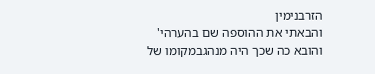הזרבנימין
והבאתי את ההוספה שם בהערהי' והובא כה שכך היה מנהגבמקומו של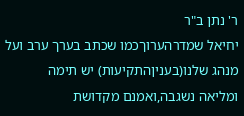ר' נתן ב"ר
יחיאל שמדרהערוךכמו שכתב בערך ערב ועל מנהג שלנו(בעניןהתקיעות) יש תימה
ומליאה נשגבה,ואמנם מקדושת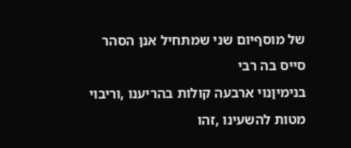של מוסףיום שני שמתחיל אנן הסהר סייס בה רבי
בנימיןנוי ארבעה קולות בהריענו ,וריבוי מטות להשעינו ,זהו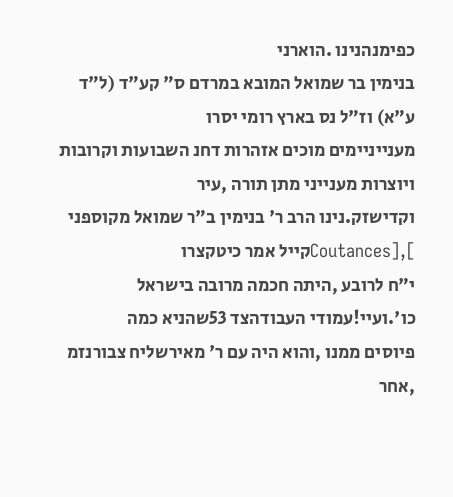כפימנהנינו .הוארני
בנימין בר שמואל המובא במרדם ס" קע"ד (ל"ד ע"א) וז"ל נס בארץ רומי יסרו
מענייניימים מוכים אזהרות דחנ השבועות וקרובות ויוצרות מענייני מתן תורה ,עיר
וקדישזק.נינו הרב ר' בנימין ב"ר שמואל מקוספני ],[Coutancesקייל אמר כיטקצרו
י"ח לרובע ,היתה חכמה מרובה בישראל כו'.ועיי!עמודי העבודהצד 53שהניא כמה
פיוסים ממנו ,והוא היה עם ר' מאירשליח צבורנזמ
,אחר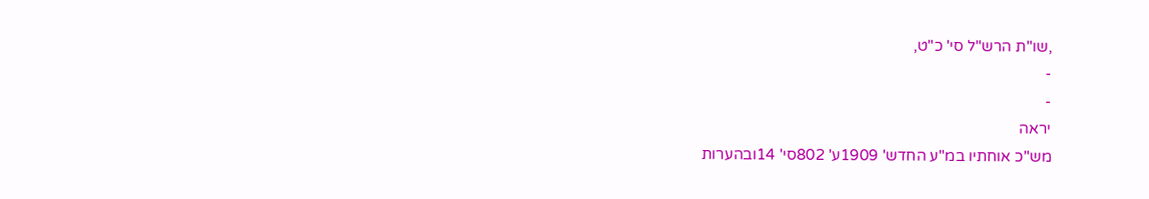,שו"ת הרש"ל סי' כ"ט,
-
-
יראה
מש"כ אוחתיו במ"ע החדש' 1909ע' 802סי' 14ובהערות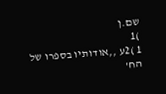שם.ן
)1
1 )2ע ,,אודותיו בספרו של הח'